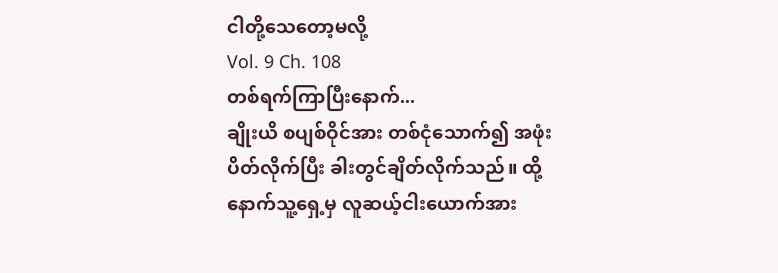ငါတို့သေတော့မလို့
Vol. 9 Ch. 108
တစ်ရက်ကြာပြီးနောက်...
ချိုးယိ စပျစ်ဝိုင်အား တစ်ငုံသောက်၍ အဖုံးပိတ်လိုက်ပြီး ခါးတွင်ချိတ်လိုက်သည်။ ထို့နောက်သူ့ရှေ့မှ လူဆယ့်ငါးယောက်အား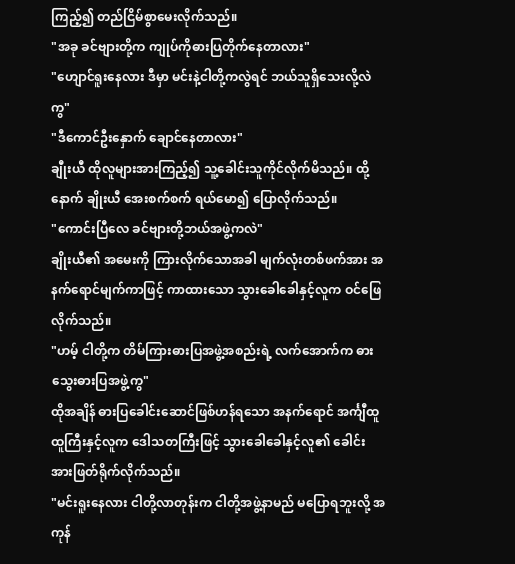ကြည့်၍ တည်ငြိမ်စွာမေးလိုက်သည်။
"အခု ခင်ဗျားတို့က ကျုပ်ကိုဓားပြတိုက်နေတာလား"
"ဟျောင်ရူးနေလား ဒီမှာ မင်းနဲ့ငါတို့ကလွဲရင် ဘယ်သူရှိသေးလို့လဲကွ"
"ဒီကောင်ဦးနှောက် ချောင်နေတာလား"
ချီုးယီ ထိုလူများအားကြည့်၍ သူ့ခေါင်းသူကိုင်လိုက်မိသည်။ ထို့နောက် ချိုးယီ အေးစက်စက် ရယ်မော၍ ပြောလိုက်သည်။
"ကောင်းပြီလေ ခင်ဗျားတို့ဘယ်အဖွဲ့ကလဲ"
ချိုးယီ၏ အမေးကို ကြားလိုက်သောအခါ မျက်လုံးတစ်ဖက်အား အနက်ရောင်မျက်ကာဖြင့် ကာထားသော သွားခေါခေါနှင့်လူက ဝင်ဖြေလိုက်သည်။
"ဟမ့် ငါတို့က တိမ်ကြားဓားပြအဖွဲ့အစည်းရဲ့ လက်အောက်က ဓားသွေးဓားပြအဖွဲ့ကွ"
ထိုအချိန် ဓားပြခေါင်းဆောင်ဖြစ်ဟန်ရသော အနက်ရောင် အင်္ကျီထူထူကြီးနှင့်လူက ဒေါသတကြီးဖြင့် သွားခေါခေါနှင့်လူ၏ ခေါင်းအားဖြတ်ရိုက်လိုက်သည်။
"မင်းရူးနေလား ငါတို့လာတုန်းက ငါတို့အဖွဲ့နာမည် မပြောရဘူးလို့ အကုန်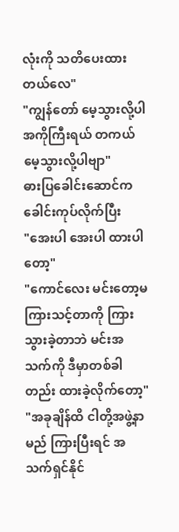လုံးကို သတိပေးထားတယ်လေ"
"ကျွန်တော် မေ့သွားလို့ပါ အကိုကြီးရယ် တကယ်မေ့သွားလို့ပါဗျာ"
ဓားပြခေါင်းဆောင်က ခေါင်းကုပ်လိုက်ပြီး
"အေးပါ အေးပါ ထားပါတော့"
"ကောင်လေး မင်းတော့မကြားသင့်တာကို ကြားသွားခဲ့တာဘဲ မင်းအသက်ကို ဒီမှာတစ်ခါတည်း ထားခဲ့လိုက်တော့"
"အခုချိန်ထိ ငါတို့အဖွဲ့နာမည် ကြားပြီးရင် အသက်ရှင်နိုင်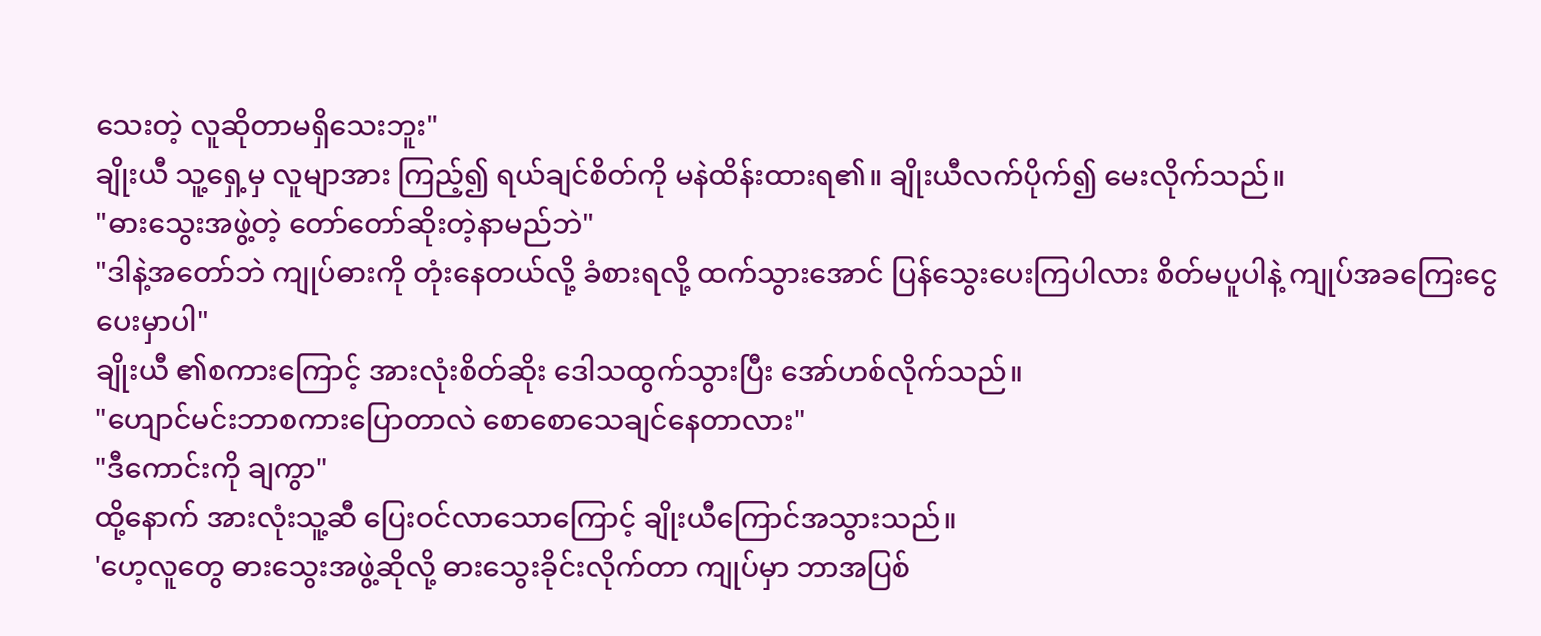သေးတဲ့ လူဆိုတာမရှိသေးဘူး"
ချိုးယီ သူ့ရှေ့မှ လူမျာအား ကြည့်၍ ရယ်ချင်စိတ်ကို မနဲထိန်းထားရ၏။ ချိုးယီလက်ပိုက်၍ မေးလိုက်သည်။
"ဓားသွေးအဖွဲ့တဲ့ တော်တော်ဆိုးတဲ့နာမည်ဘဲ"
"ဒါနဲ့အတော်ဘဲ ကျုပ်ဓားကို တုံးနေတယ်လို့ ခံစားရလို့ ထက်သွားအောင် ပြန်သွေးပေးကြပါလား စိတ်မပူပါနဲ့ ကျုပ်အခကြေးငွေ ပေးမှာပါ"
ချိုးယီ ၏စကားကြောင့် အားလုံးစိတ်ဆိုး ဒေါသထွက်သွားပြီး အော်ဟစ်လိုက်သည်။
"ဟျောင်မင်းဘာစကားပြောတာလဲ စောစောသေချင်နေတာလား"
"ဒီကောင်းကို ချကွာ"
ထို့နောက် အားလုံးသူ့ဆီ ပြေးဝင်လာသောကြောင့် ချိုးယီကြောင်အသွားသည်။
'ဟေ့လူတွေ ဓားသွေးအဖွဲ့ဆိုလို့ ဓားသွေးခိုင်းလိုက်တာ ကျုပ်မှာ ဘာအပြစ်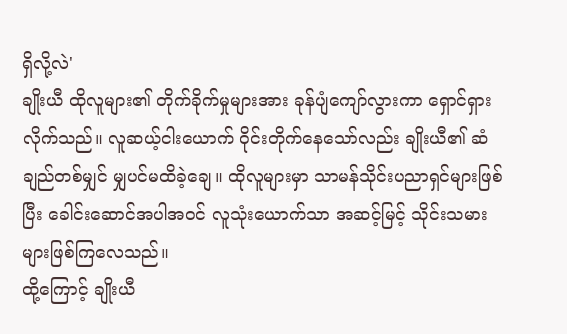ရှိလို့လဲ'
ချိုးယီ ထိုလူများ၏ တိုက်ခိုက်မှုများအား ခုန်ပျံကျော်လွားကာ ရှောင်ရှားလိုက်သည်။ လူဆယ့်ငါးယောက် ဝိုင်းတိုက်နေသော်လည်း ချိုးယီ၏ ဆံချည်တစ်မျှင် မျှပင်မထိခဲ့ချေ။ ထိုလူများမှာ သာမန်သိုင်းပညာရှင်များဖြစ်ပြီး ခေါင်းဆောင်အပါအဝင် လူသုံးယောက်သာ အဆင့်မြင့် သိုင်းသမားများဖြစ်ကြလေသည်။
ထို့ကြောင့် ချိုးယီ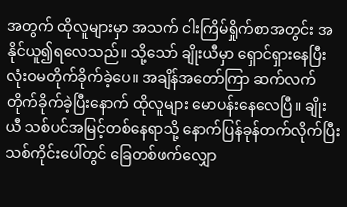အတွက် ထိုလူများမှာ အသက် ငါးကြိမ်ရှိုက်စာအတွင်း အနိုင်ယူ၍ရလေသည်။ သို့သော် ချိုးယီမှာ ရှောင်ရှားနေပြီး လုံးဝမတိုက်ခိုက်ခဲ့ပေ။ အချိန်အတော်ကြာ ဆက်လက်တိုက်ခိုက်ခဲ့ပြီးနောက် ထိုလူများ မောပန်းနေလေပြီ။ ချိုးယီ သစ်ပင်အမြင့်တစ်နေရာသို့ နောက်ပြန်ခုန်တက်လိုက်ပြီး သစ်ကိုင်းပေါ်တွင် ခြေတစ်ဖက်လျှော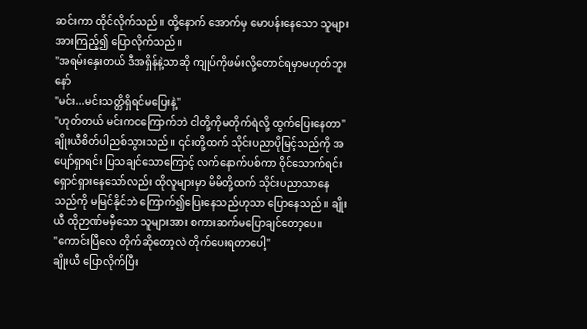ဆင်းကာ ထိုင်လိုက်သည်။ ထို့နောက် အောက်မှ မောပန်းနေသော သူများအားကြည့်၍ ပြောလိုက်သည်။
"အရမ်းနှေးတယ် ဒီအရှိန်နဲ့သာဆို ကျုပ်ကိုဖမ်းလို့တောင်ရမှာမဟုတ်ဘူးနော်
"မင်း...မင်းသတ္တိရှိရင်မပြေးနဲ့"
"ဟုတ်တယ် မင်းကငကြောက်ဘဲ ငါတို့ကိုမတိုက်ရဲလို့ ထွက်ပြေးနေတာ"
ချိုးယီစိတ်ပါညစ်သွားသည်။ ၎င်းတို့ထက် သိုင်းပညာပိုမြင့်သည်ကို အပျော်ရှာရင်း ပြသချင်သောကြောင့် လက်နောက်ပစ်ကာ ဝိုင်သောက်ရင်း ရှောင်ရှားနေသော်လည်း ထိုလူများမှာ မိမိတို့ထက် သိုင်းပညာသာနေသည်ကို မမြင်နိုင်ဘဲ ကြောက်၍ပြေးနေသည်ဟုသာ ပြောနေသည်။ ချိုးယီ ထိုဉာဏ်မမှီသော သူများအား စကားဆက်မပြောချင်တော့ပေ။
"ကောင်းပြီလေ တိုက်ဆိုတော့လဲ တိုက်ပေးရတာပေါ့"
ချိုးယီ ပြောလိုက်ပြီး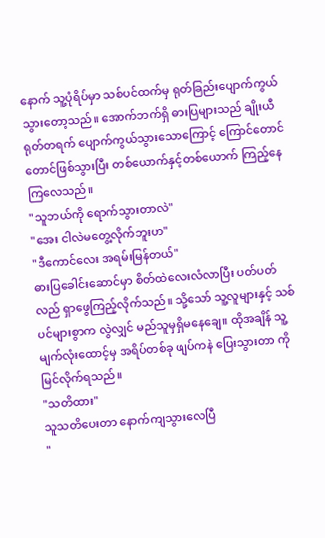နောက် သူ့ပုံရိပ်မှာ သစ်ပင်ထက်မှ ရုတ်ခြည်းပျောက်ကွယ် သွားတော့သည်။ အောက်ဘက်ရှိ ဓားပြများသည် ချိုးယီရုတ်တရက် ပျောက်ကွယ်သွားသောကြောင့် ကြောင်တောင်တောင်ဖြစ်သွားပြီး တစ်ယောက်နှင့်တစ်ယောက် ကြည့်နေကြလေသည်။
"သူဘယ်ကို ရောက်သွားတာလဲ"
"အေး ငါလဲမတွေ့လိုက်ဘူးဟ"
"ဒီကောင်လေး အရမ်းမြန်တယ်"
ဓားပြခေါင်းဆောင်မှာ စိတ်ထဲလေးလံလာပြီး ပတ်ပတ်လည် ရှာဖွေကြည့်လိုက်သည်။ သို့သော် သူ့လူများနှင့် သစ်ပင်များစွာက လွဲလျှင် မည်သူမှရှိမနေချေ။ ထိုအချိန် သူ့မျက်လုံးထောင့်မှ အရိပ်တစ်ခု ဖျပ်ကနဲ ပြေးသွားတာ ကို မြင်လိုက်ရသည်။
"သတိထား"
သူသတိပေးတာ နောက်ကျသွားလေပြီ
"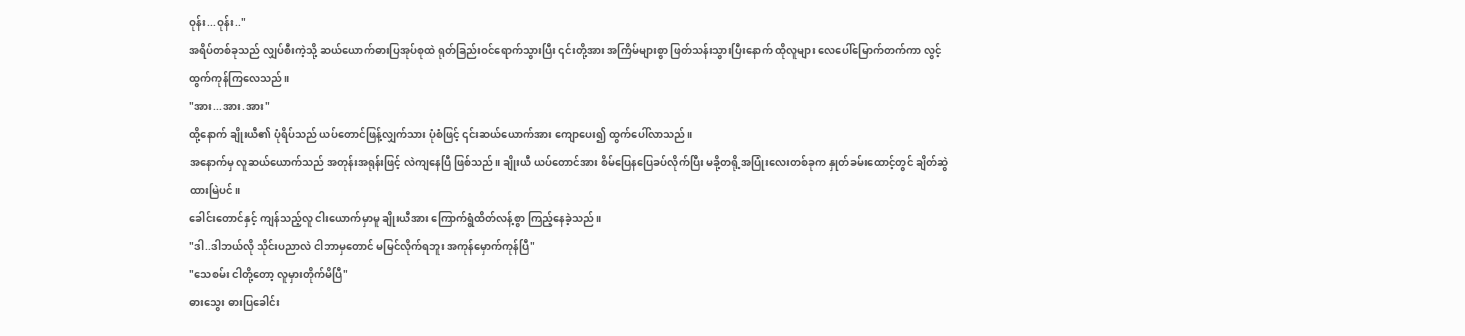ဝုန်း...ဝုန်း.."
အရိပ်တစ်ခုသည် လျှပ်စီးကဲ့သို့ ဆယ်ယောက်ဓားပြအုပ်စုထဲ ရုတ်ခြည်းဝင်ရောက်သွားပြီး ၎င်းတို့အား အကြိမ်များစွာ ဖြတ်သန်းသွားပြီးနောက် ထိုလူများ လေပေါ်မြောက်တက်ကာ လွင့်ထွက်ကုန်ကြလေသည်။
"အား...အား.အား"
ထို့နောက် ချိုးယီ၏ ပုံရိပ်သည် ယပ်တောင်ဖြန့်လျှက်သား ပုံစံဖြင့် ၎င်းဆယ်ယောက်အား ကျောပေး၍ ထွက်ပေါ်လာသည်။
အနောက်မှ လူဆယ်ယောက်သည် အတုန်းအရုန်းဖြင့် လဲကျနေပြီ ဖြစ်သည်။ ချိုးယီ ယပ်တောင်အား စိမ်ပြေနပြေခပ်လိုက်ပြီး မခို့တရို့အပြုံးလေးတစ်ခုက နှုတ်ခမ်းထောင့်တွင် ချိတ်ဆွဲထားမြဲပင်။
ခေါင်းတောင်နှင့် ကျန်သည့်လူ ငါးယောက်မှာမူ ချိုးယီအား ကြောက်ရွံထိတ်လန့်စွာ ကြည့်နေခဲ့သည်။
"ဒါ..ဒါဘယ်လို သိုင်းပညာလဲ ငါဘာမှတောင် မမြင်လိုက်ရဘူး အကုန်မှောက်ကုန်ပြီ"
"သေစမ်း ငါတို့တော့ လူမှားတိုက်မိပြီ"
ဓားသွေး ဓားပြခေါင်း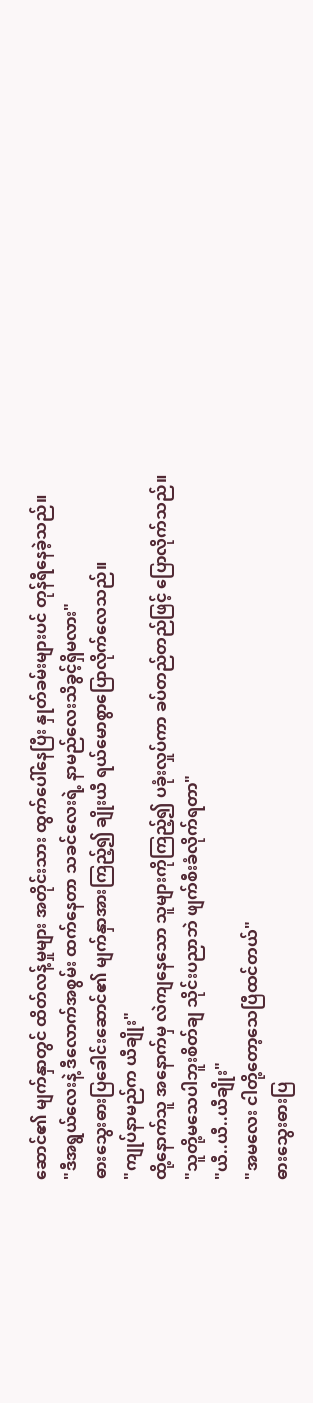ဆောင်၏ မျက်နှာတွင် ထိတ်လန့်မှုများ အတိုင်းသား ထွက်ပေါ်နေပြီး နှုတ်ခမ်းများပင် တုန်ရီနေခဲ့သည်။
"ဒီအရွယ်လေးနဲ့ ဒီလောက်အစွမ်း ထက်နေတာ သခင်လေးရဲ့ နာမည်လေးသိခွင့်ရှိမလား"
ဓားသွေးဓားပြခေါင်းဆောင်၏ မျက်နှာအားကြည့်၍ ချိုးယီ ရယ်မောစွာပြောလိုက်လေသည်။
"ကျုပ်နာမည်က ယီချိုး"
ထို့နောက်သူ အနောက်မှ လဲကျနေသော သူများကိုကြည့်၍ ပခုံးလှုပ်ကာ ခပ်တည်တည်ဖြင့် ပြောလိုက်သည်။
"သူတို့မသေပါဘူးစိတ်ချ သိုင်းပညာဘဲ ဖျက်စီးခံလိုက်ရတာ"
"ယီ..ယီ..ယီချိုး"
"အမလေး ငါတို့တော့သေပြီထင်တယ်"
ဓားသွေးဓားပြ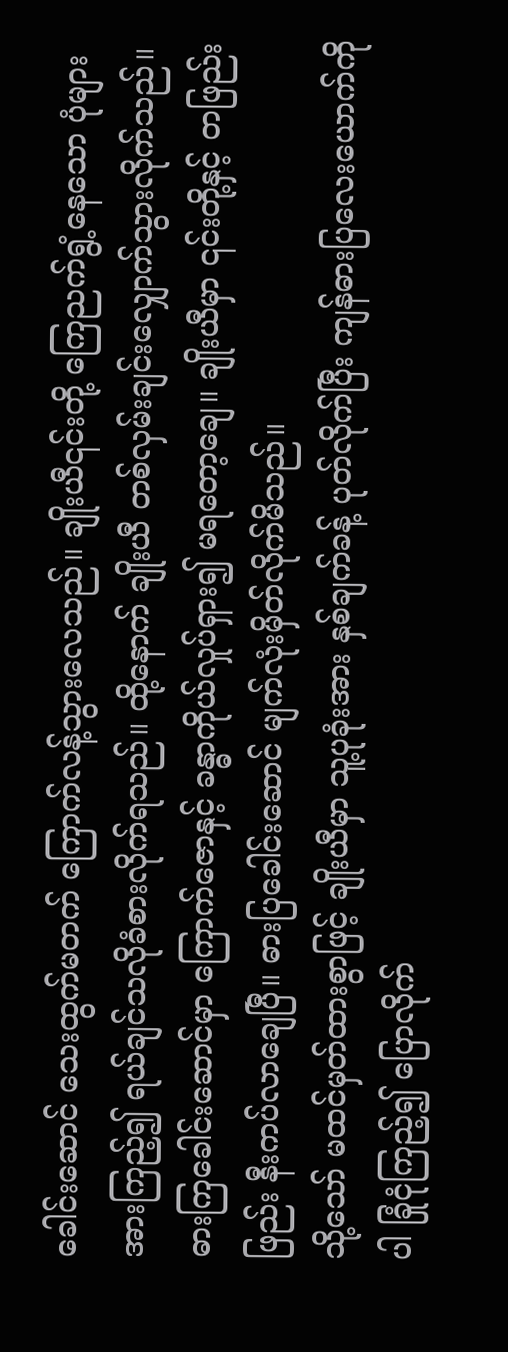ခေါင်းဆောင် သေးထွက်မတက် ကြောက်လန့်သွားလေသည်။ ချိုးယီ၎င်းတို့ ကြေညက်ရွံ့နေသော ပုံများအားကြည့်၍ ရယ်ချင်သလိုခံစားလိုက်ရသည်။ ထို့နောက် ချိုးယီ တစ်လှမ်းချင်းလျှောက်သွားလိုက်သည်။ ဓားကြခေါင်းဆောင်မှာ ကြောက်ဇောနှင့် ခန္ဓာကိုယ်လှုပ်ရှား၍ မရတော့ချေ။ ချိုးယီမှာ ၎င်းတို့နှင့် တဖြည်းဖြည်း နီးကပ်လာချေပြီ။ ဓားပြခေါင်းဆောင် မျက်လုံးမှိတ်လိုက်မိသည်။
သို့သော် မထင်မှတ်ထားစွာဖြင့် ချိုးယီမှာ သူ့ပုခုံးအား နှစ်ချက်ခန့် ပုတ်လိုက်ပြီး ကျန်ဓားပြလေးယောက်ကိုပါ ခြုံငုံကြည့်၍ ပြောလိုက်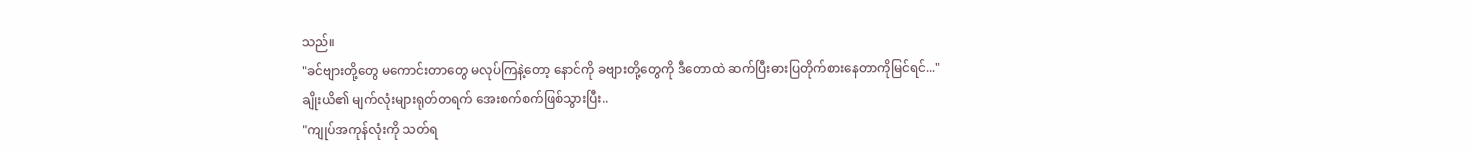သည်။
"ခင်ဗျားတို့တွေ မကောင်းတာတွေ မလုပ်ကြနဲ့တော့ နောင်ကို ခဗျားတို့တွေကို ဒီတောထဲ ဆက်ပြီးဓားပြတိုက်စားနေတာကိုမြင်ရင်..."
ချိုးယိ၏ မျက်လုံးများရုတ်တရက် အေးစက်စက်ဖြစ်သွားပြီး..
"ကျုပ်အကုန်လုံးကို သတ်ရ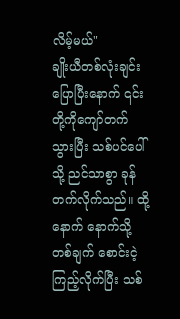လိမ့်မယ်"
ချိုးယီတစ်လုံးချင်း ပြောပြီးနောက် ၎င်းတို့ကိုကျော်တက်သွားပြီး သစ်ပင်ပေါ်သို့ ညင်သာစွာ ခုန်တက်လိုက်သည်။ ထို့နောက် နောက်သို့တစ်ချက် စောင်းငဲ့ကြည့်လိုက်ပြီး သစ်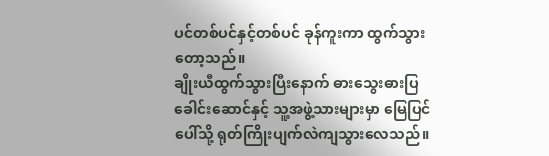ပင်တစ်ပင်နှင့်တစ်ပင် ခုန်ကူးကာ ထွက်သွားတော့သည်။
ချိုးယီထွက်သွားပြီးနောက် ဓားသွေးဓားပြခေါင်းဆောင်နှင့် သူ့အဖွဲ့သားများမှာ မြေပြင်ပေါ်သို့ ရုတ်ကြိုးပျက်လဲကျသွားလေသည်။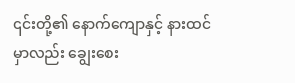၎င်းတို့၏ နောက်ကျောနှင့် နားထင်မှာလည်း ချွေးစေး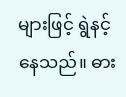များဖြင့် ရွဲနင့်နေသည်။ ဓား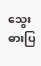သွေး ဓားပြ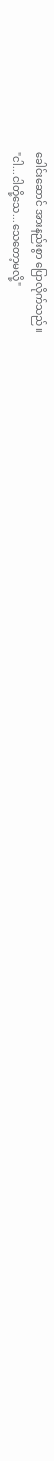ခေါင်းဆောင် အားနည်းစွာ ပြောလိုက်သည်။
"ငါ...ငါတို့သေ...သေတော့မလို့"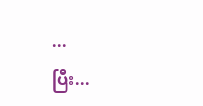...
ပြီး...